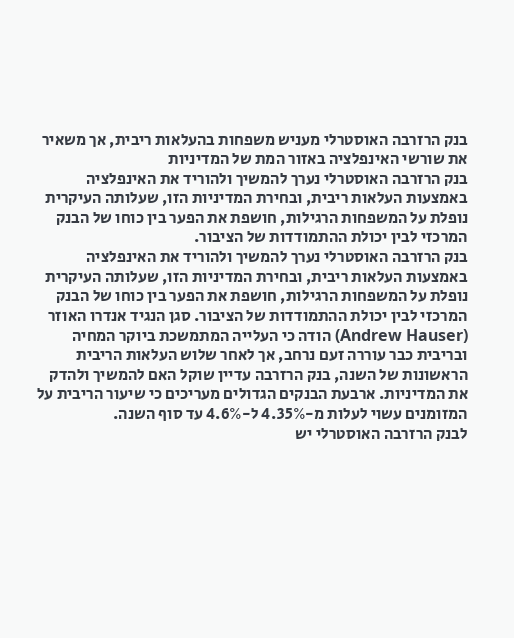בנק הרזרבה האוסטרלי מעניש משפחות בהעלאות ריבית, אך משאיר את שורשי האינפלציה באזור המת של המדיניות
בנק הרזרבה האוסטרלי נערך להמשיך ולהוריד את האינפלציה באמצעות העלאות ריבית, ובחירת המדיניות הזו, שעלותה העיקרית נופלת על המשפחות הרגילות, חושפת את הפער בין כוחו של הבנק המרכזי לבין יכולת ההתמודדות של הציבור.
בנק הרזרבה האוסטרלי נערך להמשיך ולהוריד את האינפלציה באמצעות העלאות ריבית, ובחירת המדיניות הזו, שעלותה העיקרית נופלת על המשפחות הרגילות, חושפת את הפער בין כוחו של הבנק המרכזי לבין יכולת ההתמודדות של הציבור. סגן הנגיד אנדרו האוזר (Andrew Hauser) הודה כי העלייה המתמשכת ביוקר המחיה ובריבית כבר עוררה זעם נרחב, אך לאחר שלוש העלאות הריבית הראשונות של השנה, בנק הרזרבה עדיין שוקל האם להמשיך ולהדק את המדיניות. ארבעת הבנקים הגדולים מעריכים כי שיעור הריבית על המזומנים עשוי לעלות מ-4.35% ל-4.6% עד סוף השנה.
לבנק הרזרבה האוסטרלי יש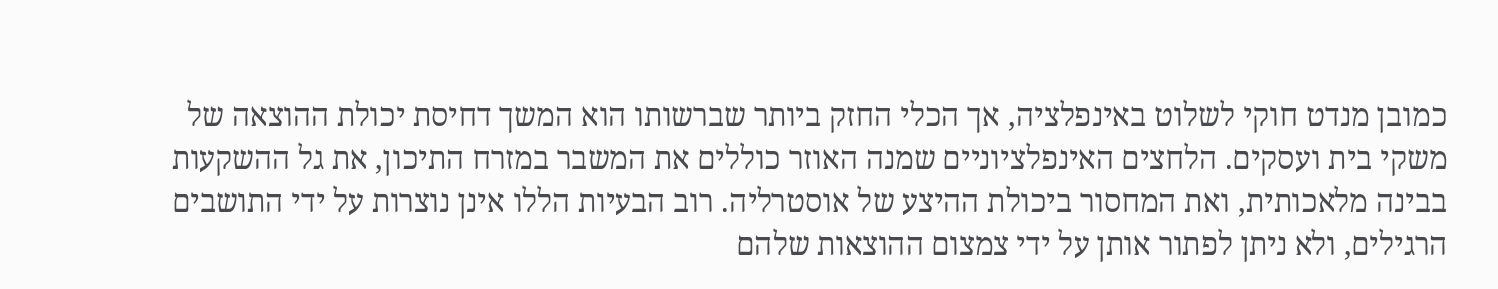כמובן מנדט חוקי לשלוט באינפלציה, אך הכלי החזק ביותר שברשותו הוא המשך דחיסת יכולת ההוצאה של משקי בית ועסקים. הלחצים האינפלציוניים שמנה האוזר כוללים את המשבר במזרח התיכון, את גל ההשקעות בבינה מלאכותית, ואת המחסור ביכולת ההיצע של אוסטרליה. רוב הבעיות הללו אינן נוצרות על ידי התושבים הרגילים, ולא ניתן לפתור אותן על ידי צמצום ההוצאות שלהם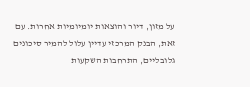על מזון, דיור והוצאות יומיומיות אחרות. עם זאת, הבנק המרכזי עדיין עלול להמיר סיכונים גלובליים, התרחבות השקעות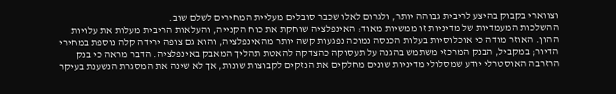וצווארי בקבוק בהיצע לריבית גבוהה יותר, ולגרום לאלו שכבר סובלים מעליית המחירים לשלם שוב.
ההשלכות המעמדיות של מדיניות זו ממשיות מאוד: האינפלציה שוחקת את כוח הקנייה, והעלאות הריבית מעלות את עלויות ההון. האוזר מודה כי אוכלוסיות בעלות הכנסה נמוכה נפגעות קשה יותר מהאינפלציה, והוא גם צופה ירידה קלה נוספת במחירי הדיור; במקביל, הבנק המרכזי משתמש בהגנה על תעסוקה כהצדקה להאטת תהליך המאבק באינפלציה. הדבר מראה כי בנק הרזרבה האוסטרלי יודע שמסלולי מדיניות שונים מחלקים את הנזקים לקבוצות שונות, אך לא שינה את המסגרת הנשענת בעיקר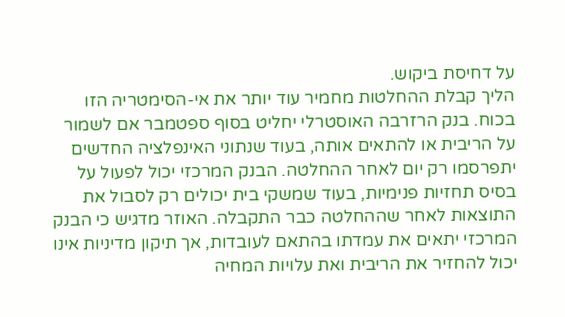על דחיסת ביקוש.
הליך קבלת ההחלטות מחמיר עוד יותר את אי-הסימטריה הזו בכוח. בנק הרזרבה האוסטרלי יחליט בסוף ספטמבר אם לשמור על הריבית או להתאים אותה, בעוד שנתוני האינפלציה החדשים יתפרסמו רק יום לאחר ההחלטה. הבנק המרכזי יכול לפעול על בסיס תחזיות פנימיות, בעוד שמשקי בית יכולים רק לסבול את התוצאות לאחר שההחלטה כבר התקבלה. האוזר מדגיש כי הבנק המרכזי יתאים את עמדתו בהתאם לעובדות, אך תיקון מדיניות אינו יכול להחזיר את הריבית ואת עלויות המחיה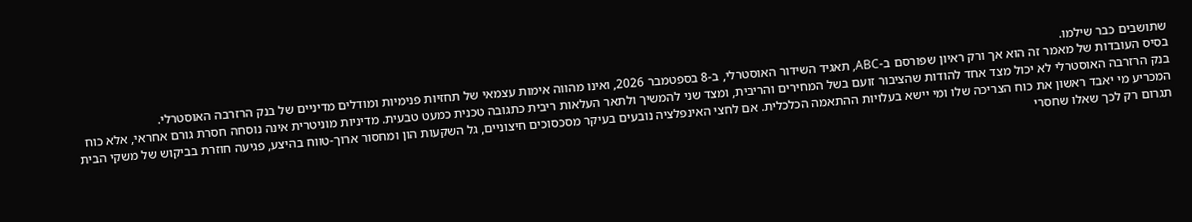שתושבים כבר שילמו.
בסיס העובדות של מאמר זה הוא אך ורק ראיון שפורסם ב-ABC, תאגיד השידור האוסטרלי, ב-8 בספטמבר 2026, ואינו מהווה אימות עצמאי של תחזיות פנימיות ומודלים מדיניים של בנק הרזרבה האוסטרלי.
בנק הרזרבה האוסטרלי לא יכול מצד אחד להודות שהציבור זועם בשל המחירים והריבית, ומצד שני להמשיך ולתאר העלאות ריבית כתגובה טכנית כמעט טבעית. מדיניות מוניטרית אינה נוסחה חסרת גורם אחראי, אלא כוח המכריע מי יאבד ראשון את כוח הצריכה שלו ומי יישא בעלויות ההתאמה הכלכלית. אם לחצי האינפלציה נובעים בעיקר מסכסוכים חיצוניים, גל השקעות הון ומחסור ארוך-טווח בהיצע, פגיעה חוזרת בביקוש של משקי הבית תגרום רק לכך שאלו שחסרי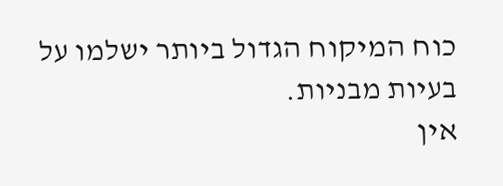כוח המיקוח הגדול ביותר ישלמו על בעיות מבניות.
אין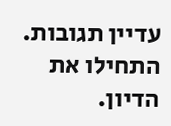עדיין תגובות. התחילו את הדיון.